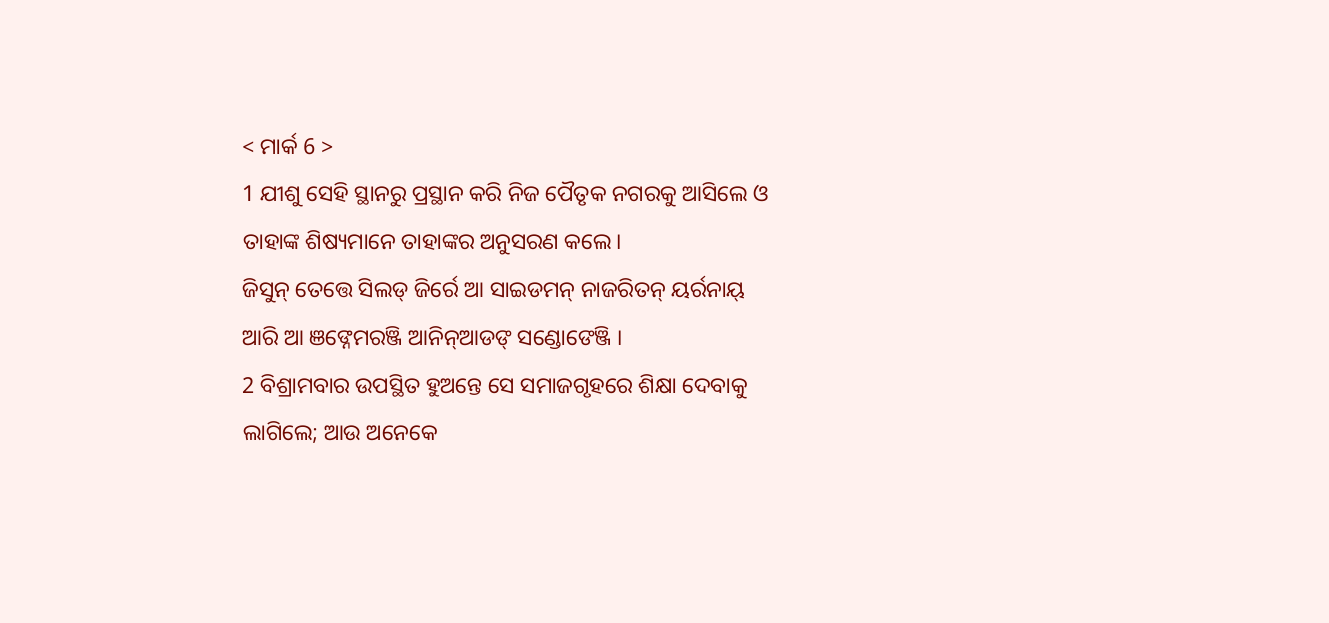< ମାର୍କ 6 >
1 ଯୀଶୁ ସେହି ସ୍ଥାନରୁ ପ୍ରସ୍ଥାନ କରି ନିଜ ପୈତୃକ ନଗରକୁ ଆସିଲେ ଓ ତାହାଙ୍କ ଶିଷ୍ୟମାନେ ତାହାଙ୍କର ଅନୁସରଣ କଲେ।
ଜିସୁନ୍ ତେତ୍ତେ ସିଲଡ୍ ଜିର୍ରେ ଆ ସାଇଡମନ୍ ନାଜରିତନ୍ ୟର୍ରନାୟ୍ ଆରି ଆ ଞଙ୍ନେମରଞ୍ଜି ଆନିନ୍ଆଡଙ୍ ସଣ୍ଡୋଙେଞ୍ଜି ।
2 ବିଶ୍ରାମବାର ଉପସ୍ଥିତ ହୁଅନ୍ତେ ସେ ସମାଜଗୃହରେ ଶିକ୍ଷା ଦେବାକୁ ଲାଗିଲେ; ଆଉ ଅନେକେ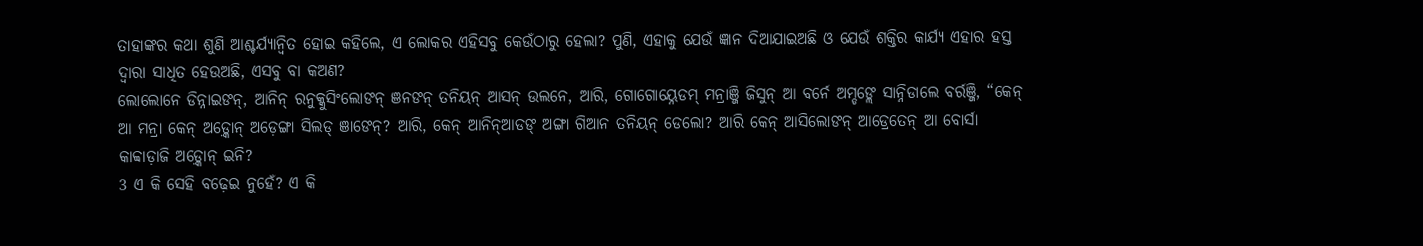ତାହାଙ୍କର କଥା ଶୁଣି ଆଶ୍ଚର୍ଯ୍ୟାନ୍ୱିତ ହୋଇ କହିଲେ, ଏ ଲୋକର ଏହିସବୁ କେଉଁଠାରୁ ହେଲା? ପୁଣି, ଏହାକୁ ଯେଉଁ ଜ୍ଞାନ ଦିଆଯାଇଅଛି ଓ ଯେଉଁ ଶକ୍ତିର କାର୍ଯ୍ୟ ଏହାର ହସ୍ତ ଦ୍ୱାରା ସାଧିତ ହେଉଅଛି, ଏସବୁ ବା କଅଣ?
ଲୋଲୋନେ ଡିନ୍ନାଇଙନ୍, ଆନିନ୍ ରନୁକ୍କୁସିଂଲୋଙନ୍ ଞନଙନ୍ ତନିୟନ୍ ଆସନ୍ ଉଲନେ, ଆରି, ଗୋଗୋୟ୍ନେଡମ୍ ମନ୍ରାଞ୍ଜି ଜିସୁନ୍ ଆ ବର୍ନେ ଅମ୍ଡଙ୍ଲେ ସାନ୍ନିଡାଲେ ବର୍ରଞ୍ଜି, “କେନ୍ ଆ ମନ୍ରା କେନ୍ ଅଡ଼୍କୋନ୍ ଅଡ଼େଙ୍ଗା ସିଲଡ୍ ଞାଙେନ୍? ଆରି, କେନ୍ ଆନିନ୍ଆଡଙ୍ ଅଙ୍ଗା ଗିଆନ ତନିୟନ୍ ଡେଲୋ? ଆରି କେନ୍ ଆସିଲୋଙନ୍ ଆଡ୍ରେତେନ୍ ଆ ବୋର୍ସା କାବ୍ବାଡ଼ାଜି ଅଡ଼୍କୋନ୍ ଇନି?
3 ଏ କି ସେହି ବଢ଼େଇ ନୁହେଁ? ଏ କି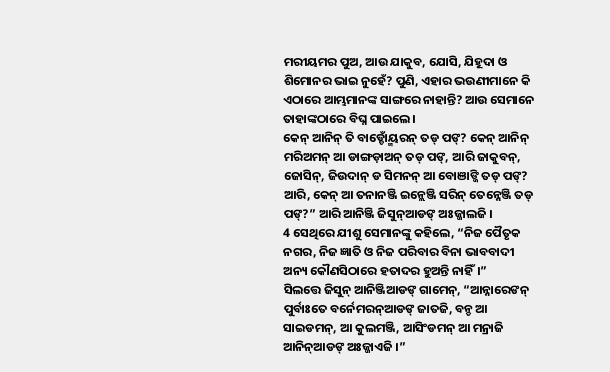ମରୀୟମର ପୁଅ, ଆଉ ଯାକୁବ, ଯୋସି, ଯିହୂଦା ଓ ଶିମୋନର ଭାଇ ନୁହେଁ? ପୁଣି, ଏହାର ଭଉଣୀମାନେ କି ଏଠାରେ ଆମ୍ଭମାନଙ୍କ ସାଙ୍ଗରେ ନାହାନ୍ତି? ଆଉ ସେମାନେ ତାହାଙ୍କଠାରେ ବିଘ୍ନ ପାଇଲେ।
କେନ୍ ଆନିନ୍ ତି ବାଡ୍ଡୋଁୟ୍ମରନ୍ ତଡ୍ ପଙ୍? କେନ୍ ଆନିନ୍ ମରିଅମନ୍ ଆ ଡାଙ୍ଗଡ଼ାଅନ୍ ତଡ୍ ପଙ୍, ଆରି ଜାକୁବନ୍, ଜୋସିନ୍, ଜିଉଦାନ୍ ଡ ସିମନନ୍ ଆ ବୋଞାଙ୍ଜି ତଡ୍ ପଙ୍? ଆରି, କେନ୍ ଆ ତନାନଞ୍ଜି ଇନ୍ଲେଞ୍ଜି ସରିନ୍ ତେନ୍ନେଞ୍ଜି ତଡ୍ ପଙ୍?” ଆରି ଆନିଞ୍ଜି ଜିସୁନ୍ଆଡଙ୍ ଅଃଜ୍ଜାଲଜି ।
4 ସେଥିରେ ଯୀଶୁ ସେମାନଙ୍କୁ କହିଲେ, “ନିଜ ପୈତୃକ ନଗର, ନିଜ ଜ୍ଞାତି ଓ ନିଜ ପରିବାର ବିନା ଭାବବାଦୀ ଅନ୍ୟ କୌଣସିଠାରେ ହତାଦର ହୁଅନ୍ତି ନାହିଁ।”
ସିଲତ୍ତେ ଜିସୁନ୍ ଆନିଞ୍ଜିଆଡଙ୍ ଗାମେନ୍, “ଆନ୍ନାରେଙନ୍ ପୁର୍ବାଃତେ ବର୍ନେମରନ୍ଆଡଙ୍ ଜାତଜି, ବନ୍ଡ ଆ ସାଇଡମନ୍, ଆ କୁଲମଞ୍ଜି, ଆସିଂଡମନ୍ ଆ ମନ୍ରାଜି ଆନିନ୍ଆଡଙ୍ ଅଃଜ୍ଜାଏଜି ।”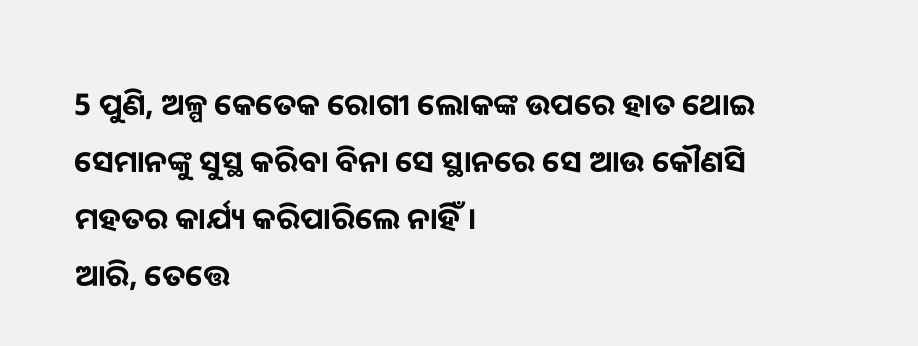5 ପୁଣି, ଅଳ୍ପ କେତେକ ରୋଗୀ ଲୋକଙ୍କ ଉପରେ ହାତ ଥୋଇ ସେମାନଙ୍କୁ ସୁସ୍ଥ କରିବା ବିନା ସେ ସ୍ଥାନରେ ସେ ଆଉ କୌଣସି ମହତର କାର୍ଯ୍ୟ କରିପାରିଲେ ନାହିଁ।
ଆରି, ତେତ୍ତେ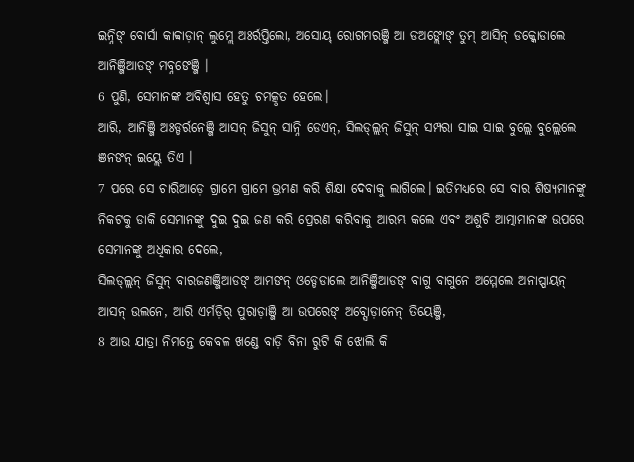ଇନ୍ନିଙ୍ ବୋର୍ସା କାବ୍ବାଡ଼ାନ୍ ଲୁମ୍ଲେ ଅଃର୍ରପ୍ତିଲୋ, ଅସୋୟ୍ ରୋଗମରଞ୍ଜି ଆ ଡଅଙ୍ଲୋଙ୍ ତୁମ୍ ଆସିନ୍ ଡକ୍କୋଡାଲେ ଆନିଞ୍ଜିଆଡଙ୍ ମବ୍ନଙେଞ୍ଜି ।
6 ପୁଣି, ସେମାନଙ୍କ ଅବିଶ୍ୱାସ ହେତୁ ଚମତ୍କୃତ ହେଲେ।
ଆରି, ଆନିଞ୍ଜି ଅଃଡ୍ଡର୍ରନେଞ୍ଜି ଆସନ୍ ଜିସୁନ୍ ସାନ୍ନି ଡେଏନ୍, ସିଲଡ୍ଲ୍ଲନ୍ ଜିସୁନ୍ ସମ୍ପରା ସାଇ ସାଇ ବୁଲ୍ଲେ ବୁଲ୍ଲେଲେ ଞନଙନ୍ ଇୟ୍ଲେ ତିଏ ।
7 ପରେ ସେ ଚାରିଆଡ଼େ ଗ୍ରାମେ ଗ୍ରାମେ ଭ୍ରମଣ କରି ଶିକ୍ଷା ଦେବାକୁ ଲାଗିଲେ। ଇତିମଧ୍ୟରେ ସେ ବାର ଶିଷ୍ୟମାନଙ୍କୁ ନିକଟକୁ ଡାକି ସେମାନଙ୍କୁ ଦୁଇ ଦୁଇ ଜଣ କରି ପ୍ରେରଣ କରିବାକୁ ଆରମ୍ଭ କଲେ ଏବଂ ଅଶୁଚି ଆତ୍ମାମାନଙ୍କ ଉପରେ ସେମାନଙ୍କୁ ଅଧିକାର ଦେଲେ,
ସିଲଡ୍ଲ୍ଲନ୍ ଜିସୁନ୍ ବାରଜଣଞ୍ଜିଆଡଙ୍ ଆମଙନ୍ ଓଡ୍ଡେଡାଲେ ଆନିଞ୍ଜିଆଡଙ୍ ବାଗୁ ବାଗୁନେ ଅମ୍ମେଲେ ଅନାପ୍ପାୟନ୍ ଆସନ୍ ଉଲନେ, ଆରି ଏର୍ମଡ଼ିର୍ ପୁରାଡ଼ାଞ୍ଜି ଆ ଉପରେଙ୍ ଅବ୍ସୋଡ଼ାନେନ୍ ତିୟେଞ୍ଜି,
8 ଆଉ ଯାତ୍ରା ନିମନ୍ତେ କେବଳ ଖଣ୍ଡେ ବାଡ଼ି ବିନା ରୁଟି କି ଝୋଲି କି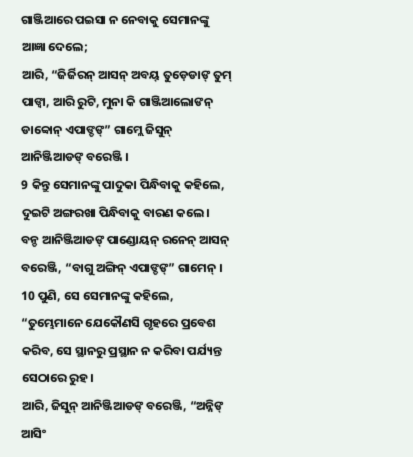ଗାଞ୍ଜିଆରେ ପଇସା ନ ନେବାକୁ ସେମାନଙ୍କୁ ଆଜ୍ଞା ଦେଲେ;
ଆରି, “ଜିର୍ଜିରନ୍ ଆସନ୍ ଅବୟ୍ ତୁଡ଼େଡାଙ୍ ତୁମ୍ ପାଙ୍ବା, ଆରି ରୁଟି, ମୁନା କି ଗାଞ୍ଜିଆଲୋଙନ୍ ଡାବ୍ବୋନ୍ ଏପାଙ୍ଡଙ୍” ଗାମ୍ଲେ ଜିସୁନ୍ ଆନିଞ୍ଜିଆଡଙ୍ ବରେଞ୍ଜି ।
9 କିନ୍ତୁ ସେମାନଙ୍କୁ ପାଦୁକା ପିନ୍ଧିବାକୁ କହିଲେ, ଦୁଇଟି ଅଙ୍ଗରଖା ପିନ୍ଧିବାକୁ ବାରଣ କଲେ।
ବନ୍ଡ ଆନିଞ୍ଜିଆଡଙ୍ ପାଣ୍ଡୋୟନ୍ ରନେନ୍ ଆସନ୍ ବରେଞ୍ଜି, “ବାଗୁ ଅଙ୍ଗିନ୍ ଏପାଙ୍ଡଙ୍” ଗାମେନ୍ ।
10 ପୁଣି, ସେ ସେମାନଙ୍କୁ କହିଲେ, “ତୁମ୍ଭେମାନେ ଯେକୌଣସି ଗୃହରେ ପ୍ରବେଶ କରିବ, ସେ ସ୍ଥାନରୁ ପ୍ରସ୍ଥାନ ନ କରିବା ପର୍ଯ୍ୟନ୍ତ ସେଠାରେ ରୁହ।
ଆରି, ଜିସୁନ୍ ଆନିଞ୍ଜିଆଡଙ୍ ବରେଞ୍ଜି, “ଅନ୍ନିଙ୍ ଆସିଂ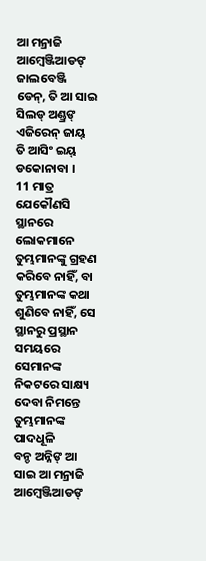ଆ ମନ୍ରାଜି ଆମ୍ବେଞ୍ଜିଆଡଙ୍ ଜାଲବେଞ୍ଜି ଡେନ୍, ତି ଆ ସାଇ ସିଲଡ୍ ଅଣ୍ଡ୍ରଙ୍ ଏଜିରେନ୍ ଜାୟ୍ ତି ଆସିଂ ଇୟ୍ ଡକୋନାବା ।
11 ମାତ୍ର ଯେକୌଣସି ସ୍ଥାନରେ ଲୋକମାନେ ତୁମ୍ଭମାନଙ୍କୁ ଗ୍ରହଣ କରିବେ ନାହିଁ, ବା ତୁମ୍ଭମାନଙ୍କ କଥା ଶୁଣିବେ ନାହିଁ, ସେ ସ୍ଥାନରୁ ପ୍ରସ୍ଥାନ ସମୟରେ ସେମାନଙ୍କ ନିକଟରେ ସାକ୍ଷ୍ୟ ଦେବା ନିମନ୍ତେ ତୁମ୍ଭମାନଙ୍କ ପାଦଧୂଳି
ବନ୍ଡ ଅନ୍ନିଙ୍ ଆ ସାଇ ଆ ମନ୍ରାଜି ଆମ୍ୱେଞ୍ଜିଆଡଙ୍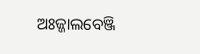ଅଃଜ୍ଜାଲବେଞ୍ଜି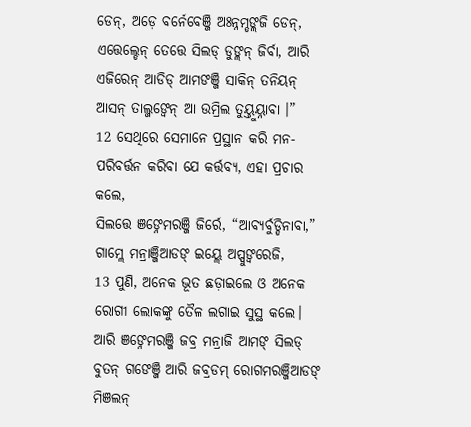ଡେନ୍, ଅଡ଼େ ବର୍ନେବେଞ୍ଜି ଅଃନ୍ନମ୍ଡଙ୍ଲଜି ଡେନ୍, ଏତ୍ତେଲ୍ଡେନ୍ ତେତ୍ତେ ସିଲଡ୍ ଡୁଙ୍ଲନ୍ ଜିର୍ବା, ଆରି ଏଜିରେନ୍ ଆଡିଡ୍ ଆମଙଞ୍ଜି ସାକିନ୍ ତନିୟନ୍ ଆସନ୍ ତାଲ୍ଜଙ୍ବେନ୍ ଆ ଉମ୍ରିଲ ତୁୟ୍ତୁୟ୍ନାବା ।”
12 ସେଥିରେ ସେମାନେ ପ୍ରସ୍ଥାନ କରି ମନ-ପରିବର୍ତ୍ତନ କରିବା ଯେ କର୍ତ୍ତବ୍ୟ, ଏହା ପ୍ରଚାର କଲେ,
ସିଲତ୍ତେ ଞଙ୍ନେମରଞ୍ଜି ଜିର୍ରେ, “ଆବ୍ୟର୍ବୁଡ୍ଡିନାବା,” ଗାମ୍ଲେ ମନ୍ରାଞ୍ଜିଆଡଙ୍ ଇୟ୍ଲେ ଅପ୍ପୁଙ୍ବରେଜି,
13 ପୁଣି, ଅନେକ ଭୂତ ଛଡ଼ାଇଲେ ଓ ଅନେକ ରୋଗୀ ଲୋକଙ୍କୁ ତୈଳ ଲଗାଇ ସୁସ୍ଥ କଲେ।
ଆରି ଞଙ୍ନେମରଞ୍ଜି ଜବ୍ର ମନ୍ରାଜି ଆମଙ୍ ସିଲଡ୍ ବୁତନ୍ ଗଙେଞ୍ଜି ଆରି ଜବ୍ରଡମ୍ ରୋଗମରଞ୍ଜିଆଡଙ୍ ମିଞଲନ୍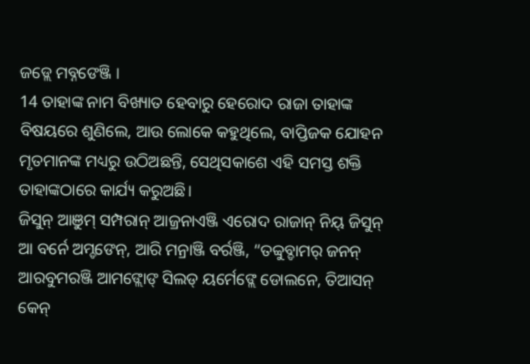ଜଡ୍ଲେ ମବ୍ନଙେଞ୍ଜି ।
14 ତାହାଙ୍କ ନାମ ବିଖ୍ୟାତ ହେବାରୁ ହେରୋଦ ରାଜା ତାହାଙ୍କ ବିଷୟରେ ଶୁଣିଲେ, ଆଉ ଲୋକେ କହୁଥିଲେ, ବାପ୍ତିଜକ ଯୋହନ ମୃତମାନଙ୍କ ମଧ୍ୟରୁ ଉଠିଅଛନ୍ତି, ସେଥିସକାଶେ ଏହି ସମସ୍ତ ଶକ୍ତି ତାହାଙ୍କଠାରେ କାର୍ଯ୍ୟ କରୁଅଛି।
ଜିସୁନ୍ ଆଞୁମ୍ ସମ୍ପରାନ୍ ଆଜ୍ରନାଏଞ୍ଜି ଏରୋଦ ରାଜାନ୍ ନିୟ୍ ଜିସୁନ୍ ଆ ବର୍ନେ ଅମ୍ଡଙେନ୍, ଆରି ମନ୍ରାଞ୍ଜି ବର୍ରଞ୍ଜି, “ତବ୍ବୁବ୍ଡାମର୍ ଜନନ୍ ଆରବୁମରଞ୍ଜି ଆମଙ୍ଲୋଙ୍ ସିଲଡ୍ ୟର୍ମେଙ୍ଲେ ଡୋଲନେ, ତିଆସନ୍ କେନ୍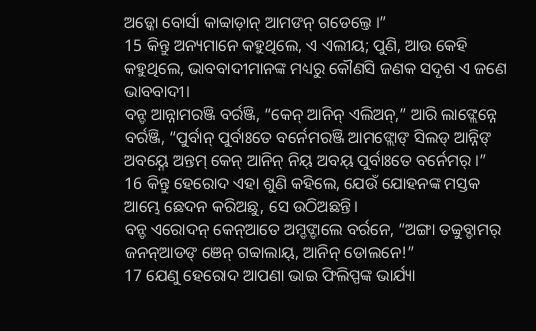ଅଡ଼୍କୋ ବୋର୍ସା କାବ୍ବାଡ଼ାନ୍ ଆମଙନ୍ ଗଡେଲ୍ତେ ।”
15 କିନ୍ତୁ ଅନ୍ୟମାନେ କହୁଥିଲେ, ଏ ଏଲୀୟ; ପୁଣି, ଆଉ କେହି କହୁଥିଲେ, ଭାବବାଦୀମାନଙ୍କ ମଧ୍ୟରୁ କୌଣସି ଜଣକ ସଦୃଶ ଏ ଜଣେ ଭାବବାଦୀ।
ବନ୍ଡ ଆନ୍ନାମରଞ୍ଜି ବର୍ରଞ୍ଜି, “କେନ୍ ଆନିନ୍ ଏଲିଅନ୍,” ଆରି ଲାଙ୍ଲେନ୍ନେ ବର୍ରଞ୍ଜି, “ପୁର୍ବାନ୍ ପୁର୍ବାଃତେ ବର୍ନେମରଞ୍ଜି ଆମଙ୍ଲୋଙ୍ ସିଲଡ୍ ଆନ୍ନିଙ୍ ଅବୟ୍ନେ ଅନ୍ତମ୍ କେନ୍ ଆନିନ୍ ନିୟ୍ ଅବୟ୍ ପୁର୍ବାଃତେ ବର୍ନେମର୍ ।”
16 କିନ୍ତୁ ହେରୋଦ ଏହା ଶୁଣି କହିଲେ, ଯେଉଁ ଯୋହନଙ୍କ ମସ୍ତକ ଆମ୍ଭେ ଛେଦନ କରିଅଛୁ, ସେ ଉଠିଅଛନ୍ତି।
ବନ୍ଡ ଏରୋଦନ୍ କେନ୍ଆତେ ଅମ୍ଡଙ୍ଡାଲେ ବର୍ରନେ, “ଅଙ୍ଗା ତବ୍ବୁବ୍ଡାମର୍ ଜନନ୍ଆଡଙ୍ ଞେନ୍ ଗବ୍ବାଲାୟ୍, ଆନିନ୍ ଡୋଲନେ!”
17 ଯେଣୁ ହେରୋଦ ଆପଣା ଭାଇ ଫିଲିପ୍ପଙ୍କ ଭାର୍ଯ୍ୟା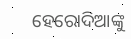ହେରୋଦିଆଙ୍କୁ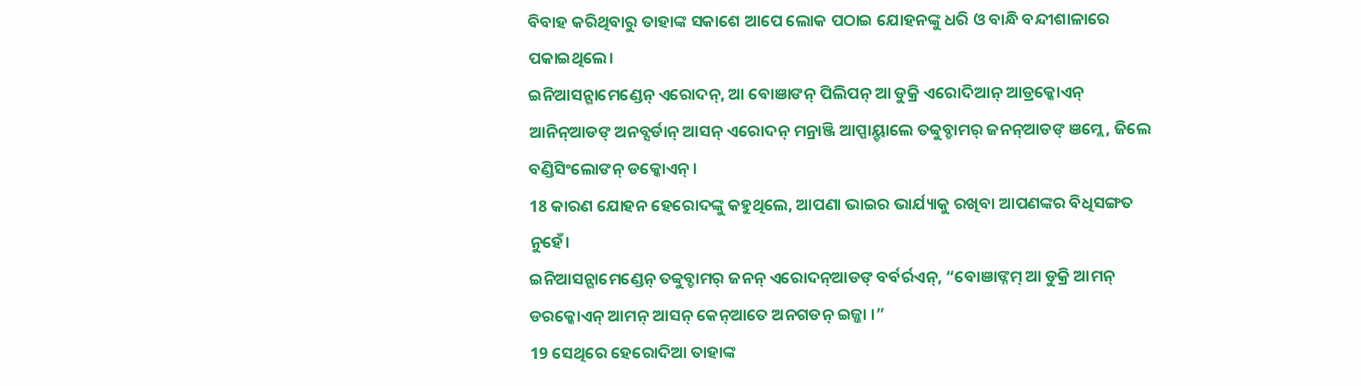ବିବାହ କରିଥିବାରୁ ତାହାଙ୍କ ସକାଶେ ଆପେ ଲୋକ ପଠାଇ ଯୋହନଙ୍କୁ ଧରି ଓ ବାନ୍ଧି ବନ୍ଦୀଶାଳାରେ ପକାଇଥିଲେ।
ଇନିଆସନ୍ଗାମେଣ୍ଡେନ୍ ଏରୋଦନ୍, ଆ ବୋଞାଙନ୍ ପିଲିପନ୍ ଆ ଡୁକ୍ରି ଏରୋଦିଆନ୍ ଆଡ୍ରକ୍କୋଏନ୍ ଆନିନ୍ଆଡଙ୍ ଅନବ୍ସର୍ଡାନ୍ ଆସନ୍ ଏରୋଦନ୍ ମନ୍ରାଞ୍ଜି ଆପ୍ପାୟ୍ଡାଲେ ତବ୍ବୁବ୍ଡାମର୍ ଜନନ୍ଆଡଙ୍ ଞମ୍ଲେ, ଜିଲେ ବଣ୍ଡିସିଂଲୋଙନ୍ ଡକ୍କୋଏନ୍ ।
18 କାରଣ ଯୋହନ ହେରୋଦଙ୍କୁ କହୁଥିଲେ, ଆପଣା ଭାଇର ଭାର୍ଯ୍ୟାକୁ ରଖିବା ଆପଣଙ୍କର ବିଧିସଙ୍ଗତ ନୁହେଁ।
ଇନିଆସନ୍ଗାମେଣ୍ଡେନ୍ ତବ୍ବୁବ୍ଡାମର୍ ଜନନ୍ ଏରୋଦନ୍ଆଡଙ୍ ବର୍ବର୍ରଏନ୍, “ବୋଞାଙ୍ନମ୍ ଆ ଡୁକ୍ରି ଆମନ୍ ଡରକ୍କୋଏନ୍ ଆମନ୍ ଆସନ୍ କେନ୍ଆତେ ଅନଗଡନ୍ ଇଜ୍ଜା ।”
19 ସେଥିରେ ହେରୋଦିଆ ତାହାଙ୍କ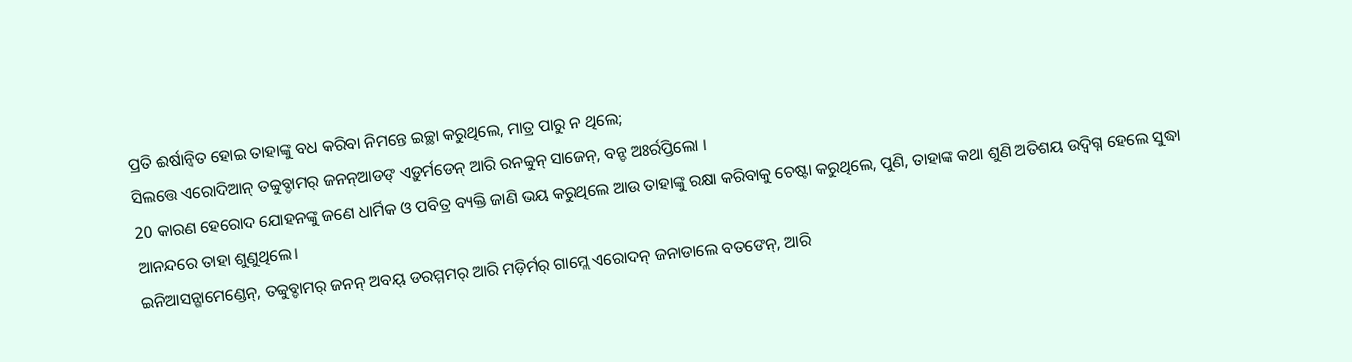ପ୍ରତି ଈର୍ଷାନ୍ୱିତ ହୋଇ ତାହାଙ୍କୁ ବଧ କରିବା ନିମନ୍ତେ ଇଚ୍ଛା କରୁଥିଲେ, ମାତ୍ର ପାରୁ ନ ଥିଲେ;
ସିଲତ୍ତେ ଏରୋଦିଆନ୍ ତବ୍ବୁବ୍ଡାମର୍ ଜନନ୍ଆଡଙ୍ ଏଡ଼ୁର୍ମଡେନ୍ ଆରି ରନବ୍ବୁନ୍ ସାଜେନ୍, ବନ୍ଡ ଅଃର୍ରପ୍ତିଲୋ ।
20 କାରଣ ହେରୋଦ ଯୋହନଙ୍କୁ ଜଣେ ଧାର୍ମିକ ଓ ପବିତ୍ର ବ୍ୟକ୍ତି ଜାଣି ଭୟ କରୁଥିଲେ ଆଉ ତାହାଙ୍କୁ ରକ୍ଷା କରିବାକୁ ଚେଷ୍ଟା କରୁଥିଲେ, ପୁଣି, ତାହାଙ୍କ କଥା ଶୁଣି ଅତିଶୟ ଉଦ୍ବିଗ୍ନ ହେଲେ ସୁଦ୍ଧା ଆନନ୍ଦରେ ତାହା ଶୁଣୁଥିଲେ।
ଇନିଆସନ୍ଗାମେଣ୍ଡେନ୍, ତବ୍ବୁବ୍ଡାମର୍ ଜନନ୍ ଅବୟ୍ ଡରମ୍ମମର୍ ଆରି ମଡ଼ିର୍ମର୍ ଗାମ୍ଲେ ଏରୋଦନ୍ ଜନାଡାଲେ ବତଙେନ୍, ଆରି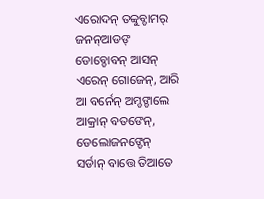ଏରୋଦନ୍ ତବ୍ବୁବ୍ଡାମର୍ ଜନନ୍ଆଡଙ୍ ଡୋବ୍ଡୋବନ୍ ଆସନ୍ ଏରେନ୍ ଗୋଜେନ୍, ଆରି ଆ ବର୍ନେନ୍ ଅମ୍ଡଙ୍ଡାଲେ ଆକ୍ରାନ୍ ବତଙେନ୍, ଡେଲୋଜନଙ୍ଡେନ୍ ସର୍ଡାନ୍ ବାତ୍ତେ ତିଆତେ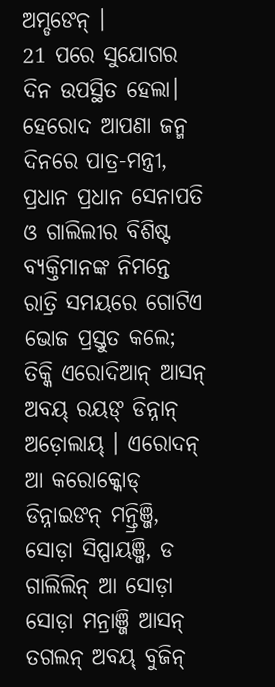ଅମ୍ଡଙେନ୍ ।
21 ପରେ ସୁଯୋଗର ଦିନ ଉପସ୍ଥିତ ହେଲା। ହେରୋଦ ଆପଣା ଜନ୍ମ ଦିନରେ ପାତ୍ର-ମନ୍ତ୍ରୀ, ପ୍ରଧାନ ପ୍ରଧାନ ସେନାପତି ଓ ଗାଲିଲୀର ବିଶିଷ୍ଟ ବ୍ୟକ୍ତିମାନଙ୍କ ନିମନ୍ତେ ରାତ୍ରି ସମୟରେ ଗୋଟିଏ ଭୋଜ ପ୍ରସ୍ତୁତ କଲେ;
ତିକ୍କି ଏରୋଦିଆନ୍ ଆସନ୍ ଅବୟ୍ ରୟଙ୍ ଡିନ୍ନାନ୍ ଅଡ଼ୋଲାୟ୍ । ଏରୋଦନ୍ ଆ କରୋକ୍କୋଡ୍ ଡିନ୍ନାଇଙନ୍ ମନ୍ତ୍ରିଞ୍ଜି, ସୋଡ଼ା ସିପ୍ପାୟଞ୍ଜି, ଡ ଗାଲିଲିନ୍ ଆ ସୋଡ଼ା ସୋଡ଼ା ମନ୍ରାଞ୍ଜି ଆସନ୍ ତଗଲନ୍ ଅବୟ୍ ବୁଜିନ୍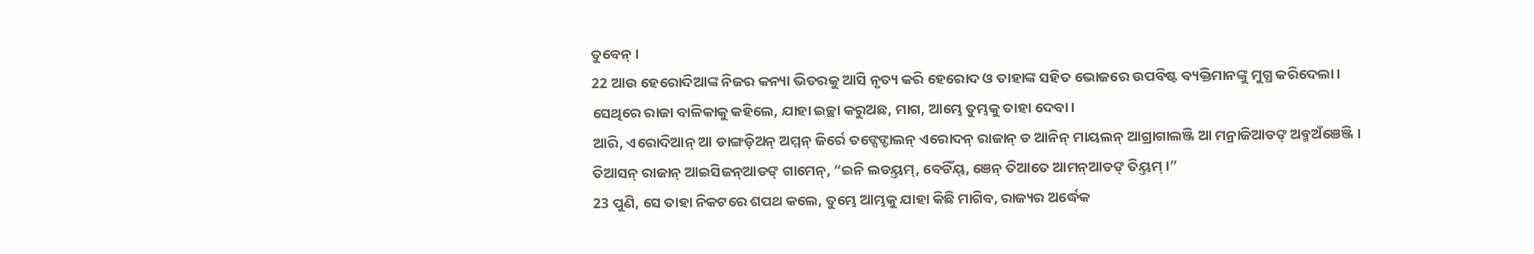ତୁବେନ୍ ।
22 ଆଉ ହେରୋଦିଆଙ୍କ ନିଜର କନ୍ୟା ଭିତରକୁ ଆସି ନୃତ୍ୟ କରି ହେରୋଦ ଓ ତାହାଙ୍କ ସହିତ ଭୋଜରେ ଉପବିଷ୍ଟ ବ୍ୟକ୍ତିମାନଙ୍କୁ ମୁଗ୍ଧ କରିଦେଲା। ସେଥିରେ ରାଜା ବାଳିକାକୁ କହିଲେ, ଯାହା ଇଚ୍ଛା କରୁଅଛ, ମାଗ, ଆମ୍ଭେ ତୁମ୍ଭକୁ ତାହା ଦେବା।
ଆରି, ଏରୋଦିଆନ୍ ଆ ଡାଙ୍ଗଡ଼ିଅନ୍ ଅମ୍ମନ୍ ଜିର୍ରେ ତଙ୍ସେଙ୍ଡାଲନ୍ ଏରୋଦନ୍ ରାଜାନ୍ ଡ ଆନିନ୍ ମାୟଲନ୍ ଆଗ୍ରାଗାଲଞ୍ଜି ଆ ମନ୍ରାଜିଆଡଙ୍ ଅବ୍ମଅଁଞେଞ୍ଜି । ତିଆସନ୍ ରାଜାନ୍ ଆଇସିଜନ୍ଆଡଙ୍ ଗାମେନ୍, “ଇନି ଲଡୟ୍ତମ୍, ବେଡିଁୟ୍, ଞେନ୍ ତିଆତେ ଆମନ୍ଆଡଙ୍ ତିୟ୍ତମ୍ ।”
23 ପୁଣି, ସେ ତାହା ନିକଟରେ ଶପଥ କଲେ, ତୁମ୍ଭେ ଆମ୍ଭକୁ ଯାହା କିଛି ମାଗିବ, ରାଜ୍ୟର ଅର୍ଦ୍ଧେକ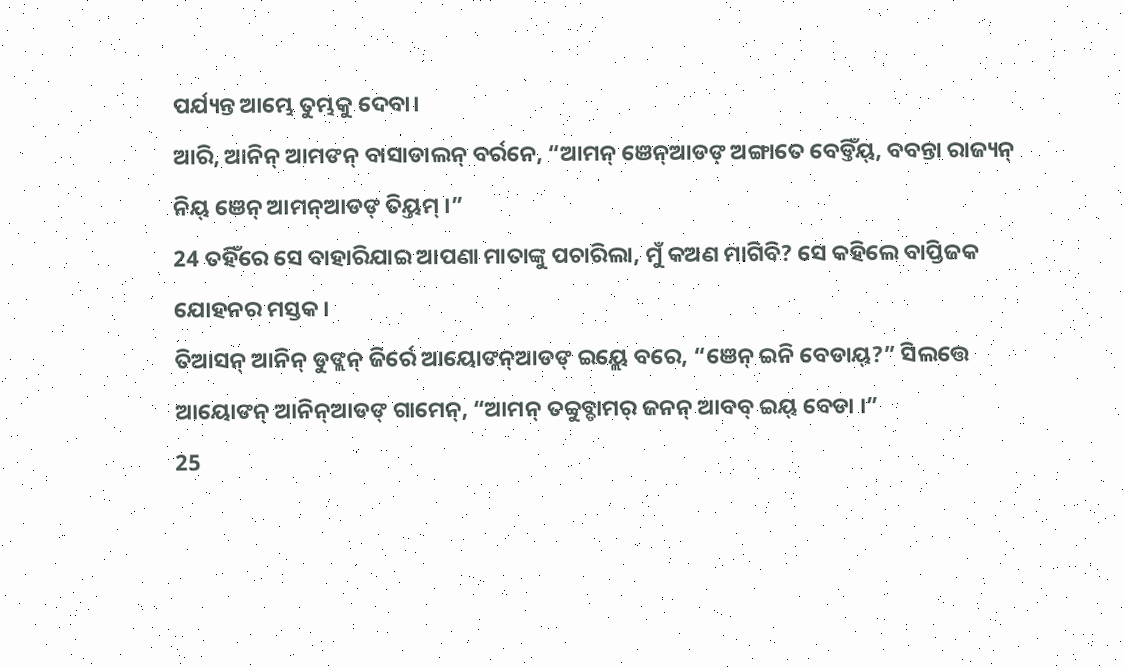ପର୍ଯ୍ୟନ୍ତ ଆମ୍ଭେ ତୁମ୍ଭକୁ ଦେବା।
ଆରି, ଆନିନ୍ ଆମଙନ୍ ବାସାଡାଲନ୍ ବର୍ରନେ, “ଆମନ୍ ଞେନ୍ଆଡଙ୍ ଅଙ୍ଗାତେ ବେଡ୍ତିଁୟ୍, ବବନ୍ତା ରାଜ୍ୟନ୍ ନିୟ୍ ଞେନ୍ ଆମନ୍ଆଡଙ୍ ତିୟ୍ତମ୍ ।”
24 ତହିଁରେ ସେ ବାହାରିଯାଇ ଆପଣା ମାତାଙ୍କୁ ପଚାରିଲା, ମୁଁ କଅଣ ମାଗିବି? ସେ କହିଲେ ବାପ୍ତିଜକ ଯୋହନର ମସ୍ତକ।
ତିଆସନ୍ ଆନିନ୍ ଡୁଙ୍ଲନ୍ ଜିର୍ରେ ଆୟୋଙନ୍ଆଡଙ୍ ଇୟ୍ଲେ ବରେ, “ଞେନ୍ ଇନି ବେଡାୟ୍?” ସିଲତ୍ତେ ଆୟୋଙନ୍ ଆନିନ୍ଆଡଙ୍ ଗାମେନ୍, “ଆମନ୍ ତବ୍ବୁବ୍ଡାମର୍ ଜନନ୍ ଆବବ୍ ଇୟ୍ ବେଡା ।”
25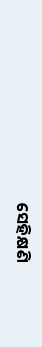ସେହିକ୍ଷଣି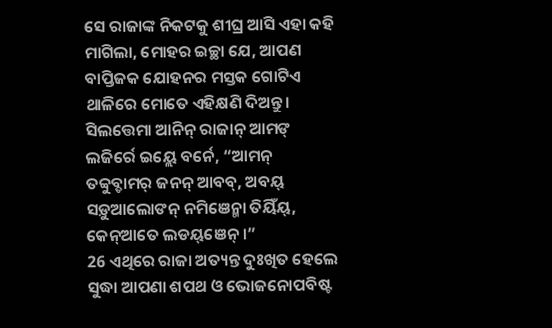ସେ ରାଜାଙ୍କ ନିକଟକୁ ଶୀଘ୍ର ଆସି ଏହା କହି ମାଗିଲା, ମୋହର ଇଚ୍ଛା ଯେ, ଆପଣ ବାପ୍ତିଜକ ଯୋହନର ମସ୍ତକ ଗୋଟିଏ ଥାଳିରେ ମୋତେ ଏହିକ୍ଷଣି ଦିଅନ୍ତୁ।
ସିଲତ୍ତେମା ଆନିନ୍ ରାଜାନ୍ ଆମଙ୍ ଲଜିର୍ରେ ଇୟ୍ଲେ ବର୍ନେ, “ଆମନ୍ ତବ୍ବୁବ୍ଡାମର୍ ଜନନ୍ ଆବବ୍, ଅବୟ୍ ସଡ଼ୁଆଲୋଙନ୍ ନମିଞେନ୍ମା ତିୟିଁୟ୍, କେନ୍ଆତେ ଲଡୟ୍ଞେନ୍ ।”
26 ଏଥିରେ ରାଜା ଅତ୍ୟନ୍ତ ଦୁଃଖିତ ହେଲେ ସୁଦ୍ଧା ଆପଣା ଶପଥ ଓ ଭୋଜନୋପବିଷ୍ଟ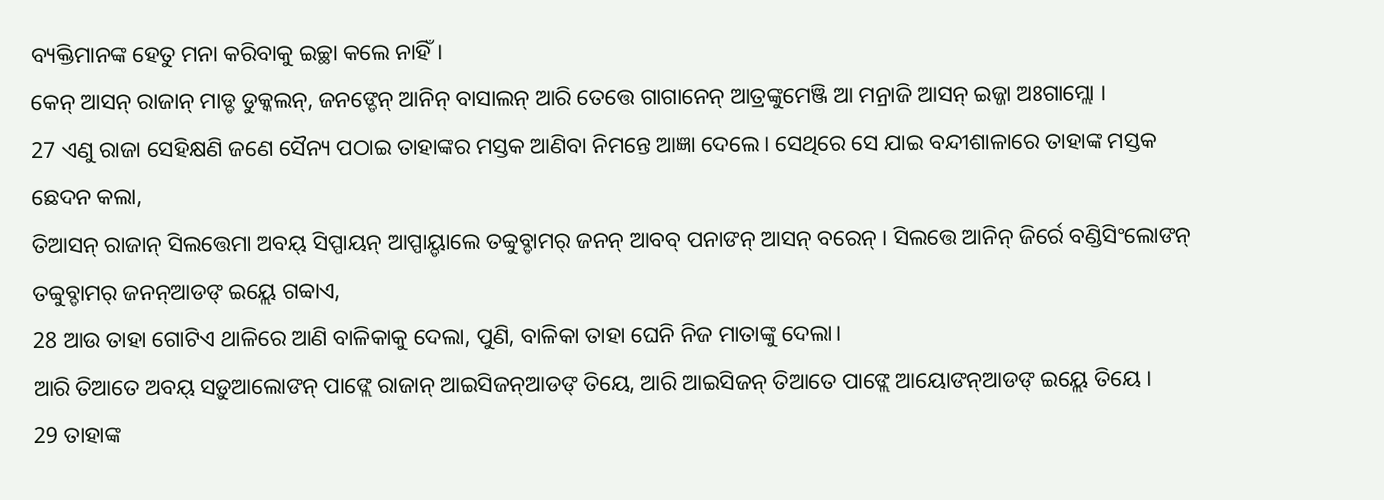ବ୍ୟକ୍ତିମାନଙ୍କ ହେତୁ ମନା କରିବାକୁ ଇଚ୍ଛା କଲେ ନାହିଁ।
କେନ୍ ଆସନ୍ ରାଜାନ୍ ମାଡ୍ଡ ଡୁକ୍କଲନ୍, ଜନଙ୍ଡେନ୍ ଆନିନ୍ ବାସାଲନ୍ ଆରି ତେତ୍ତେ ଗାଗାନେନ୍ ଆତ୍ରଙ୍କୁମେଞ୍ଜି ଆ ମନ୍ରାଜି ଆସନ୍ ଇଜ୍ଜା ଅଃଗାମ୍ଲୋ ।
27 ଏଣୁ ରାଜା ସେହିକ୍ଷଣି ଜଣେ ସୈନ୍ୟ ପଠାଇ ତାହାଙ୍କର ମସ୍ତକ ଆଣିବା ନିମନ୍ତେ ଆଜ୍ଞା ଦେଲେ। ସେଥିରେ ସେ ଯାଇ ବନ୍ଦୀଶାଳାରେ ତାହାଙ୍କ ମସ୍ତକ ଛେଦନ କଲା,
ତିଆସନ୍ ରାଜାନ୍ ସିଲତ୍ତେମା ଅବୟ୍ ସିପ୍ପାୟନ୍ ଆପ୍ପାୟ୍ଡାଲେ ତବ୍ବୁବ୍ଡାମର୍ ଜନନ୍ ଆବବ୍ ପନାଙନ୍ ଆସନ୍ ବରେନ୍ । ସିଲତ୍ତେ ଆନିନ୍ ଜିର୍ରେ ବଣ୍ଡିସିଂଲୋଙନ୍ ତବ୍ବୁବ୍ଡାମର୍ ଜନନ୍ଆଡଙ୍ ଇୟ୍ଲେ ଗବ୍ବାଏ,
28 ଆଉ ତାହା ଗୋଟିଏ ଥାଳିରେ ଆଣି ବାଳିକାକୁ ଦେଲା, ପୁଣି, ବାଳିକା ତାହା ଘେନି ନିଜ ମାତାଙ୍କୁ ଦେଲା।
ଆରି ତିଆତେ ଅବୟ୍ ସଡ଼ୁଆଲୋଙନ୍ ପାଙ୍ଲେ ରାଜାନ୍ ଆଇସିଜନ୍ଆଡଙ୍ ତିୟେ, ଆରି ଆଇସିଜନ୍ ତିଆତେ ପାଙ୍ଲେ ଆୟୋଙନ୍ଆଡଙ୍ ଇୟ୍ଲେ ତିୟେ ।
29 ତାହାଙ୍କ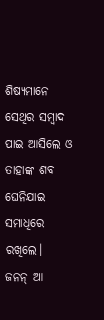ଶିଷ୍ୟମାନେ ସେଥିର ସମ୍ବାଦ ପାଇ ଆସିଲେ ଓ ତାହାଙ୍କ ଶବ ଘେନିଯାଇ ସମାଧିରେ ରଖିଲେ।
ଜନନ୍ ଆ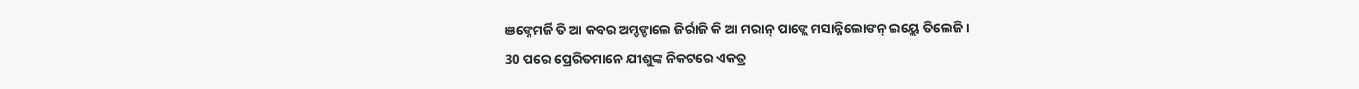ଞଙ୍ନେମର୍ଜି ତି ଆ କବର ଅମ୍ଡଙ୍ଡାଲେ ଜିର୍ରାଜି କି ଆ ମରାନ୍ ପାଙ୍ଲେ ମସାନ୍ନିଲୋଙନ୍ ଇୟ୍ଲେ ତିଲେଜି ।
30 ପରେ ପ୍ରେରିତମାନେ ଯୀଶୁଙ୍କ ନିକଟରେ ଏକତ୍ର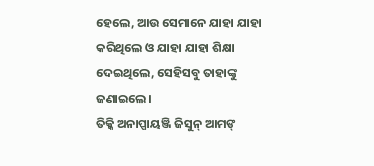ହେଲେ, ଆଉ ସେମାନେ ଯାହା ଯାହା କରିଥିଲେ ଓ ଯାହା ଯାହା ଶିକ୍ଷା ଦେଇଥିଲେ, ସେହିସବୁ ତାହାଙ୍କୁ ଜଣାଇଲେ।
ତିକ୍କି ଅନାପ୍ପାୟଞ୍ଜି ଜିସୁନ୍ ଆମଙ୍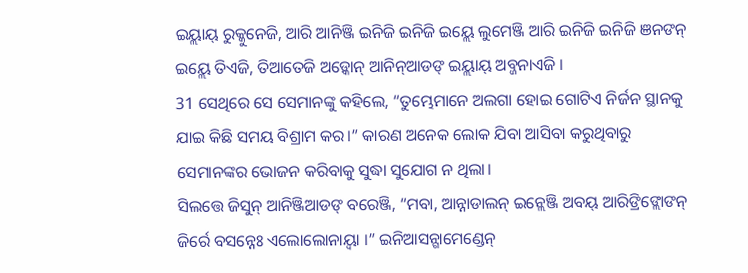ଇୟ୍ଲାୟ୍ ରୁକ୍କୁନେଜି, ଆରି ଆନିଞ୍ଜି ଇନିଜି ଇନିଜି ଇୟ୍ଲେ ଲୁମେଞ୍ଜି ଆରି ଇନିଜି ଇନିଜି ଞନଙନ୍ ଇୟ୍ଲେ ତିଏଜି, ତିଆତେଜି ଅଡ଼୍କୋନ୍ ଆନିନ୍ଆଡଙ୍ ଇୟ୍ଲାୟ୍ ଅବ୍ଜନାଏଜି ।
31 ସେଥିରେ ସେ ସେମାନଙ୍କୁ କହିଲେ, “ତୁମ୍ଭେମାନେ ଅଲଗା ହୋଇ ଗୋଟିଏ ନିର୍ଜନ ସ୍ଥାନକୁ ଯାଇ କିଛି ସମୟ ବିଶ୍ରାମ କର।” କାରଣ ଅନେକ ଲୋକ ଯିବା ଆସିବା କରୁଥିବାରୁ ସେମାନଙ୍କର ଭୋଜନ କରିବାକୁ ସୁଦ୍ଧା ସୁଯୋଗ ନ ଥିଲା।
ସିଲତ୍ତେ ଜିସୁନ୍ ଆନିଞ୍ଜିଆଡଙ୍ ବରେଞ୍ଜି, “ମବା, ଆନ୍ନାଡାଲନ୍ ଇନ୍ଲେଞ୍ଜି ଅବୟ୍ ଆରିଙ୍ରିଙ୍ଲୋଙନ୍ ଜିର୍ରେ ବସନ୍ନେଃ ଏଲୋଲୋନାୟ୍ବା ।” ଇନିଆସନ୍ଗାମେଣ୍ଡେନ୍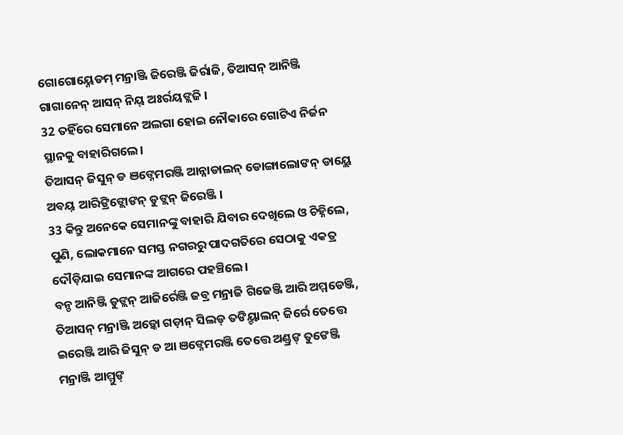ଗୋଗୋୟ୍ନେଡମ୍ ମନ୍ରାଞ୍ଜି ଜିରେଞ୍ଜି ଜିର୍ରାଜି, ତିଆସନ୍ ଆନିଞ୍ଜି ଗାଗାନେନ୍ ଆସନ୍ ନିୟ୍ ଅଃର୍ରୟଙ୍ଲଜି ।
32 ତହିଁରେ ସେମାନେ ଅଲଗା ହୋଇ ନୌକାରେ ଗୋଟିଏ ନିର୍ଜନ ସ୍ଥାନକୁ ବାହାରିଗଲେ।
ତିଆସନ୍ ଜିସୁନ୍ ଡ ଞଙ୍ନେମରଞ୍ଜି ଆନ୍ନାଡାଲନ୍ ଡୋଙ୍ଗାଲୋଙନ୍ ଡାୟ୍ଲେ ଅବୟ୍ ଆରିଙ୍ରିଙ୍ଲୋଙନ୍ ଡୁଙ୍ଲନ୍ ଜିରେଞ୍ଜି ।
33 କିନ୍ତୁ ଅନେକେ ସେମାନଙ୍କୁ ବାହାରି ଯିବାର ଦେଖିଲେ ଓ ଚିହ୍ନିଲେ, ପୁଣି, ଲୋକମାନେ ସମସ୍ତ ନଗରରୁ ପାଦଗତିରେ ସେଠାକୁ ଏକତ୍ର ଦୌଡ଼ିଯାଇ ସେମାନଙ୍କ ଆଗରେ ପହଞ୍ଚିଲେ।
ବନ୍ଡ ଆନିଞ୍ଜି ଡୁଙ୍ଲନ୍ ଆଜିର୍ରେଞ୍ଜି ଜବ୍ର ମନ୍ରାଜି ଗିଜେଞ୍ଜି ଆରି ଅମ୍ମଡେଞ୍ଜି, ତିଆସନ୍ ମନ୍ରାଞ୍ଜି ଅଡ଼୍କୋ ଗଡ଼ାନ୍ ସିଲଡ୍ ତଙିୟ୍ଡାଲନ୍ ଜିର୍ରେ ତେତ୍ତେ ଇରେଞ୍ଜି ଆରି ଜିସୁନ୍ ଡ ଆ ଞଙ୍ନେମରଞ୍ଜି ତେତ୍ତେ ଅଣ୍ଡ୍ରଙ୍ ତୁଙେଞ୍ଜି ମନ୍ରାଞ୍ଜି ଆମ୍ମୁଙ୍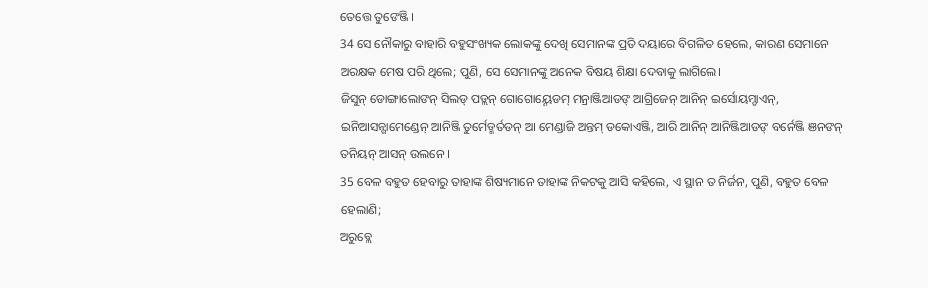ତେତ୍ତେ ତୁଙେଞ୍ଜି ।
34 ସେ ନୌକାରୁ ବାହାରି ବହୁସଂଖ୍ୟକ ଲୋକଙ୍କୁ ଦେଖି ସେମାନଙ୍କ ପ୍ରତି ଦୟାରେ ବିଗଳିତ ହେଲେ, କାରଣ ସେମାନେ ଅରକ୍ଷକ ମେଷ ପରି ଥିଲେ; ପୁଣି, ସେ ସେମାନଙ୍କୁ ଅନେକ ବିଷୟ ଶିକ୍ଷା ଦେବାକୁ ଲାଗିଲେ।
ଜିସୁନ୍ ଡୋଙ୍ଗାଲୋଙନ୍ ସିଲଡ୍ ପଡ୍ଲନ୍ ଗୋଗୋୟ୍ନେଡମ୍ ମନ୍ରାଞ୍ଜିଆଡଙ୍ ଆଗ୍ରିଜେନ୍ ଆନିନ୍ ଇର୍ସୋୟମ୍ଡାଏନ୍, ଇନିଆସନ୍ଗାମେଣ୍ଡେନ୍ ଆନିଞ୍ଜି ତୁର୍ମେଡ୍ମର୍ତଡନ୍ ଆ ମେଣ୍ଡାଜି ଅନ୍ତମ୍ ଡକୋଏଞ୍ଜି, ଆରି ଆନିନ୍ ଆନିଞ୍ଜିଆଡଙ୍ ବର୍ନେଞ୍ଜି ଞନଙନ୍ ତନିୟନ୍ ଆସନ୍ ଉଲନେ ।
35 ବେଳ ବହୁତ ହେବାରୁ ତାହାଙ୍କ ଶିଷ୍ୟମାନେ ତାହାଙ୍କ ନିକଟକୁ ଆସି କହିଲେ, ଏ ସ୍ଥାନ ତ ନିର୍ଜନ, ପୁଣି, ବହୁତ ବେଳ ହେଲାଣି;
ଅରୁବ୍ଲେ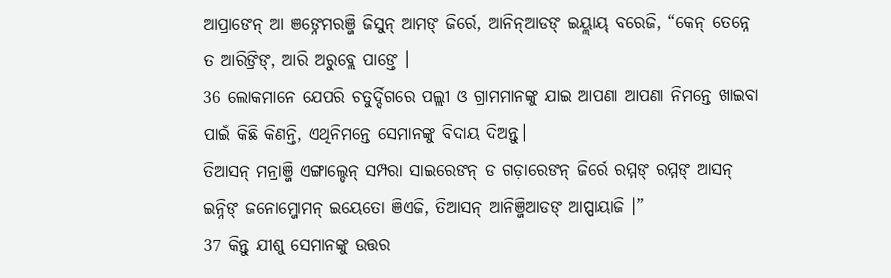ଆପ୍ରାଙେନ୍ ଆ ଞଙ୍ନେମରଞ୍ଜି ଜିସୁନ୍ ଆମଙ୍ ଜିର୍ରେ, ଆନିନ୍ଆଡଙ୍ ଇୟ୍ଲାୟ୍ ବରେଜି, “କେନ୍ ତେନ୍ନେ ତ ଆରିଙ୍ରିଙ୍, ଆରି ଅରୁବ୍ଲେ ପାଙ୍ତେ ।
36 ଲୋକମାନେ ଯେପରି ଚତୁର୍ଦ୍ଦିଗରେ ପଲ୍ଲୀ ଓ ଗ୍ରାମମାନଙ୍କୁ ଯାଇ ଆପଣା ଆପଣା ନିମନ୍ତେ ଖାଇବା ପାଇଁ କିଛି କିଣନ୍ତି, ଏଥିନିମନ୍ତେ ସେମାନଙ୍କୁ ବିଦାୟ ଦିଅନ୍ତୁ।
ତିଆସନ୍ ମନ୍ରାଞ୍ଜି ଏଙ୍ଗାଲ୍ଡେନ୍ ସମ୍ପରା ସାଇରେଙନ୍ ଡ ଗଡ଼ାରେଙନ୍ ଜିର୍ରେ ରମ୍ମଙ୍ ରମ୍ମଙ୍ ଆସନ୍ ଇନ୍ନିଙ୍ ଜନୋମ୍ଜୋମନ୍ ଇୟେତୋ ଞିଏଜି, ତିଆସନ୍ ଆନିଞ୍ଜିଆଡଙ୍ ଆପ୍ପାୟାଜି ।”
37 କିନ୍ତୁ ଯୀଶୁ ସେମାନଙ୍କୁ ଉତ୍ତର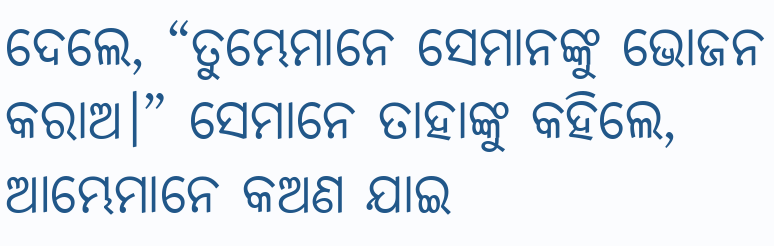ଦେଲେ, “ତୁମ୍ଭେମାନେ ସେମାନଙ୍କୁ ଭୋଜନ କରାଅ।” ସେମାନେ ତାହାଙ୍କୁ କହିଲେ, ଆମ୍ଭେମାନେ କଅଣ ଯାଇ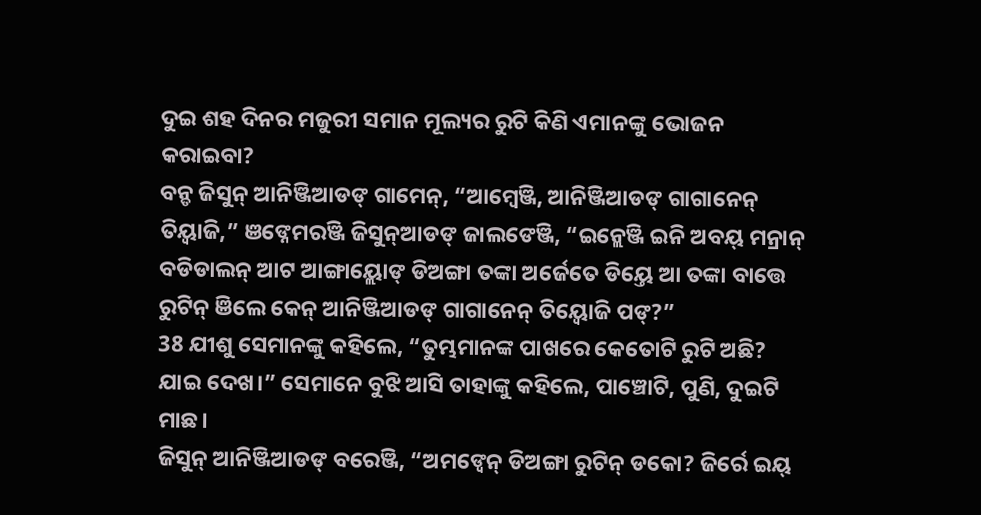ଦୁଇ ଶହ ଦିନର ମଜୁରୀ ସମାନ ମୂଲ୍ୟର ରୁଟି କିଣି ଏମାନଙ୍କୁ ଭୋଜନ କରାଇବା?
ବନ୍ଡ ଜିସୁନ୍ ଆନିଞ୍ଜିଆଡଙ୍ ଗାମେନ୍, “ଆମ୍ୱେଞ୍ଜି, ଆନିଞ୍ଜିଆଡଙ୍ ଗାଗାନେନ୍ ତିୟ୍ବାଜି,” ଞଙ୍ନେମରଞ୍ଜି ଜିସୁନ୍ଆଡଙ୍ ଜାଲଙେଞ୍ଜି, “ଇନ୍ଲେଞ୍ଜି ଇନି ଅବୟ୍ ମନ୍ରାନ୍ ବଡିଡାଲନ୍ ଆଟ ଆଙ୍ଗାୟ୍ଲୋଙ୍ ଡିଅଙ୍ଗା ତଙ୍କା ଅର୍ଜେତେ ଡିୟ୍ତେ ଆ ତଙ୍କା ବାତ୍ତେ ରୁଟିନ୍ ଞିଲେ କେନ୍ ଆନିଞ୍ଜିଆଡଙ୍ ଗାଗାନେନ୍ ତିୟ୍ବୋଜି ପଙ୍?”
38 ଯୀଶୁ ସେମାନଙ୍କୁ କହିଲେ, “ତୁମ୍ଭମାନଙ୍କ ପାଖରେ କେତୋଟି ରୁଟି ଅଛି? ଯାଇ ଦେଖ।” ସେମାନେ ବୁଝି ଆସି ତାହାଙ୍କୁ କହିଲେ, ପାଞ୍ଚୋଟି, ପୁଣି, ଦୁଇଟି ମାଛ।
ଜିସୁନ୍ ଆନିଞ୍ଜିଆଡଙ୍ ବରେଞ୍ଜି, “ଅମଙ୍ବେନ୍ ଡିଅଙ୍ଗା ରୁଟିନ୍ ଡକୋ? ଜିର୍ରେ ଇୟ୍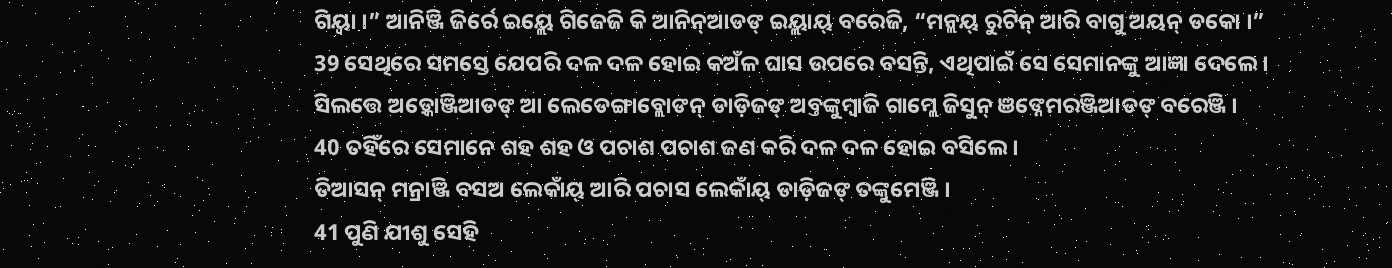ଗିୟ୍ବା ।” ଆନିଞ୍ଜି ଜିର୍ରେ ଇୟ୍ଲେ ଗିଜେଜି କି ଆନିନ୍ଆଡଙ୍ ଇୟ୍ଲାୟ୍ ବରେଜି, “ମନ୍ଲୟ୍ ରୁଟିନ୍ ଆରି ବାଗୁ ଅୟନ୍ ଡକୋ ।”
39 ସେଥିରେ ସମସ୍ତେ ଯେପରି ଦଳ ଦଳ ହୋଇ କଅଁଳ ଘାସ ଉପରେ ବସନ୍ତି, ଏଥିପାଇଁ ସେ ସେମାନଙ୍କୁ ଆଜ୍ଞା ଦେଲେ।
ସିଲତ୍ତେ ଅଡ଼୍କୋଞ୍ଜିଆଡଙ୍ ଆ ଲେଡେଙ୍ଗାବ୍ଲୋଙନ୍ ଡାଡ଼ିଜଙ୍ ଅବ୍ତଙ୍କୁମ୍ବାଜି ଗାମ୍ଲେ ଜିସୁନ୍ ଞଙ୍ନେମରଞ୍ଜିଆଡଙ୍ ବରେଞ୍ଜି ।
40 ତହିଁରେ ସେମାନେ ଶହ ଶହ ଓ ପଚାଶ ପଚାଶ ଜଣ କରି ଦଳ ଦଳ ହୋଇ ବସିଲେ।
ତିଆସନ୍ ମନ୍ରାଞ୍ଜି ବସଅ ଲେକାଁୟ୍ ଆରି ପଚାସ ଲେକାଁୟ୍ ଡାଡ଼ିଜଙ୍ ତଙ୍କୁମେଞ୍ଜି ।
41 ପୁଣି ଯୀଶୁ ସେହି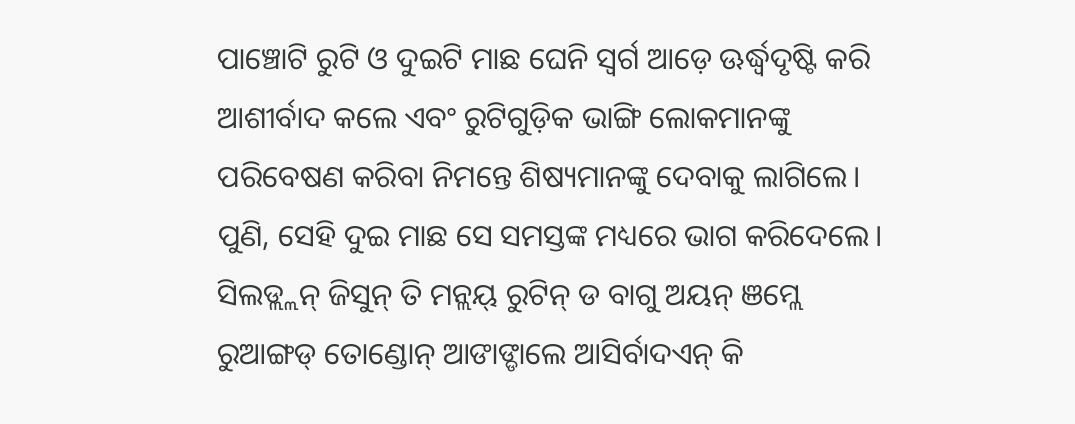ପାଞ୍ଚୋଟି ରୁଟି ଓ ଦୁଇଟି ମାଛ ଘେନି ସ୍ୱର୍ଗ ଆଡ଼େ ଊର୍ଦ୍ଧ୍ୱଦୃଷ୍ଟି କରି ଆଶୀର୍ବାଦ କଲେ ଏବଂ ରୁଟିଗୁଡ଼ିକ ଭାଙ୍ଗି ଲୋକମାନଙ୍କୁ ପରିବେଷଣ କରିବା ନିମନ୍ତେ ଶିଷ୍ୟମାନଙ୍କୁ ଦେବାକୁ ଲାଗିଲେ। ପୁଣି, ସେହି ଦୁଇ ମାଛ ସେ ସମସ୍ତଙ୍କ ମଧ୍ୟରେ ଭାଗ କରିଦେଲେ।
ସିଲଡ୍ଲ୍ଲନ୍ ଜିସୁନ୍ ତି ମନ୍ଲୟ୍ ରୁଟିନ୍ ଡ ବାଗୁ ଅୟନ୍ ଞମ୍ଲେ ରୁଆଙ୍ଗଡ୍ ତୋଣ୍ଡୋନ୍ ଆଙାଙ୍ଡାଲେ ଆସିର୍ବାଦଏନ୍ କି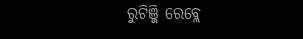ରୁଟିଞ୍ଜି ରେବ୍ଲେ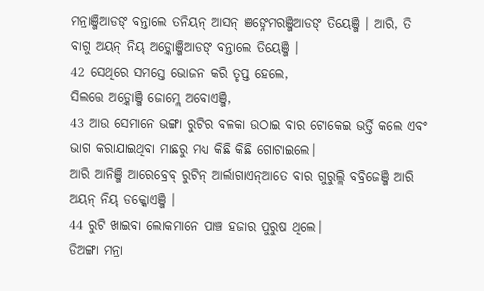ମନ୍ରାଞ୍ଜିଆଡଙ୍ ବନ୍ତାଲେ ତନିୟନ୍ ଆସନ୍ ଞଙ୍ନେମରଞ୍ଜିଆଡଙ୍ ତିୟେଞ୍ଜି । ଆରି, ତି ବାଗୁ ଅୟନ୍ ନିୟ୍ ଅଡ଼୍କୋଞ୍ଜିଆଡଙ୍ ବନ୍ତାଲେ ତିୟେଞ୍ଜି ।
42 ସେଥିରେ ସମସ୍ତେ ଭୋଜନ କରି ତୃପ୍ତ ହେଲେ,
ସିଲତ୍ତେ ଅଡ଼୍କୋଞ୍ଜି ଜୋମ୍ଲେ ଅବୋଏଞ୍ଜି,
43 ଆଉ ସେମାନେ ଭଙ୍ଗା ରୁଟିର ବଳକା ଉଠାଇ ବାର ଟୋକେଇ ଭର୍ତ୍ତି କଲେ ଏବଂ ଭାଗ କରାଯାଇଥିବା ମାଛରୁ ମଧ୍ୟ କିଛି କିଛି ଗୋଟାଇଲେ।
ଆରି ଆନିଞ୍ଜି ଆରେବ୍ରେବ୍ ରୁଟିନ୍ ଆର୍ଲାଗାଏନ୍ଆତେ ବାର ଗୁରୁଲ୍ଲି ବବ୍ରିଜେଞ୍ଜି ଆରି ଅୟନ୍ ନିୟ୍ ଡକ୍କୋଏଞ୍ଜି ।
44 ରୁଟି ଖାଇବା ଲୋକମାନେ ପାଞ୍ଚ ହଜାର ପୁରୁଷ ଥିଲେ।
ଡିଅଙ୍ଗା ମନ୍ରା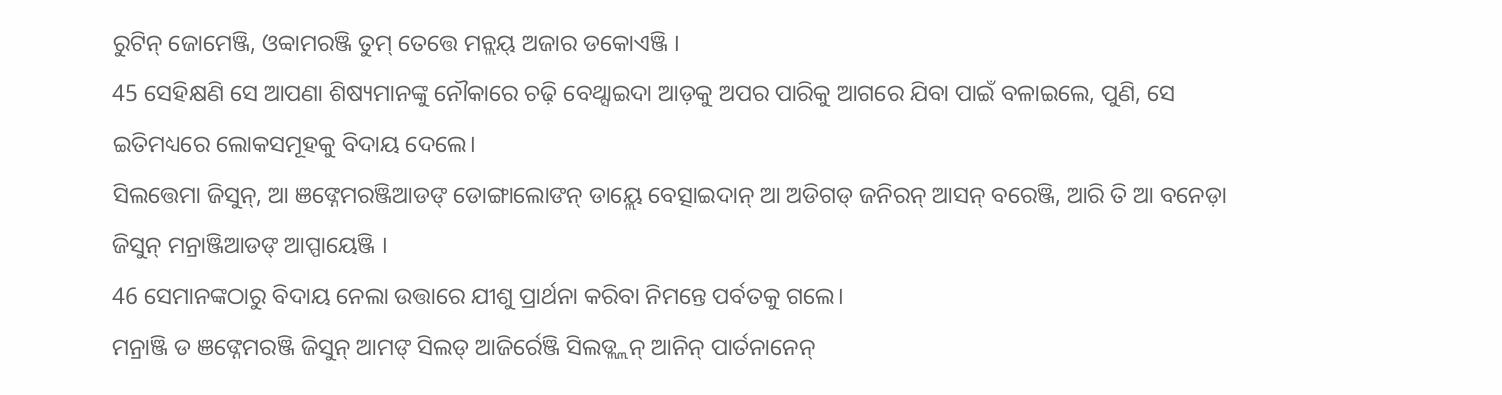ରୁଟିନ୍ ଜୋମେଞ୍ଜି, ଓବ୍ବାମରଞ୍ଜି ତୁମ୍ ତେତ୍ତେ ମନ୍ଲୟ୍ ଅଜାର ଡକୋଏଞ୍ଜି ।
45 ସେହିକ୍ଷଣି ସେ ଆପଣା ଶିଷ୍ୟମାନଙ୍କୁ ନୌକାରେ ଚଢ଼ି ବେଥ୍ସାଇଦା ଆଡ଼କୁ ଅପର ପାରିକୁ ଆଗରେ ଯିବା ପାଇଁ ବଳାଇଲେ, ପୁଣି, ସେ ଇତିମଧ୍ୟରେ ଲୋକସମୂହକୁ ବିଦାୟ ଦେଲେ।
ସିଲତ୍ତେମା ଜିସୁନ୍, ଆ ଞଙ୍ନେମରଞ୍ଜିଆଡଙ୍ ଡୋଙ୍ଗାଲୋଙନ୍ ଡାୟ୍ଲେ ବେତ୍ସାଇଦାନ୍ ଆ ଅଡିଗଡ୍ ଜନିରନ୍ ଆସନ୍ ବରେଞ୍ଜି, ଆରି ତି ଆ ବନେଡ଼ା ଜିସୁନ୍ ମନ୍ରାଞ୍ଜିଆଡଙ୍ ଆପ୍ପାୟେଞ୍ଜି ।
46 ସେମାନଙ୍କଠାରୁ ବିଦାୟ ନେଲା ଉତ୍ତାରେ ଯୀଶୁ ପ୍ରାର୍ଥନା କରିବା ନିମନ୍ତେ ପର୍ବତକୁ ଗଲେ।
ମନ୍ରାଞ୍ଜି ଡ ଞଙ୍ନେମରଞ୍ଜି ଜିସୁନ୍ ଆମଙ୍ ସିଲଡ୍ ଆଜିର୍ରେଞ୍ଜି ସିଲଡ୍ଲ୍ଲନ୍ ଆନିନ୍ ପାର୍ତନାନେନ୍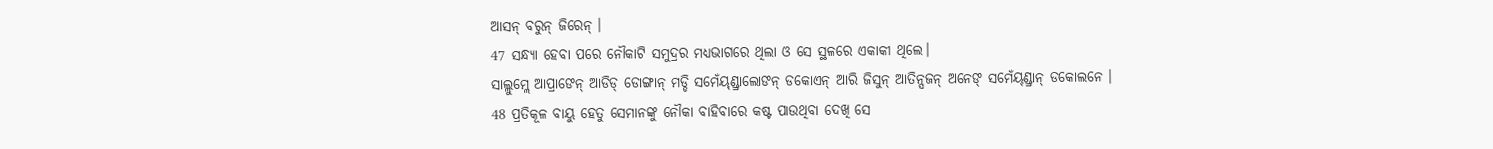ଆସନ୍ ବରୁନ୍ ଜିରେନ୍ ।
47 ସନ୍ଧ୍ୟା ହେବା ପରେ ନୌକାଟି ସମୁଦ୍ରର ମଧ୍ୟଭାଗରେ ଥିଲା ଓ ସେ ସ୍ଥଳରେ ଏକାକୀ ଥିଲେ।
ସାଲ୍ଲୁମ୍ଲେ ଆପ୍ରାଙେନ୍ ଆଡିଡ୍ ଡୋଙ୍ଗାନ୍ ମଡ୍ଡି ସମେଁୟ୍ଣ୍ଡ୍ରାଲୋଙନ୍ ଡକୋଏନ୍ ଆରି ଜିସୁନ୍ ଆତିନ୍ସଜନ୍ ଅନେଙ୍ ସମେଁୟ୍ଣ୍ଡ୍ରାନ୍ ଡକୋଲନେ ।
48 ପ୍ରତିକୂଳ ବାୟୁ ହେତୁ ସେମାନଙ୍କୁ ନୌକା ବାହିବାରେ କଷ୍ଟ ପାଉଥିବା ଦେଖି ସେ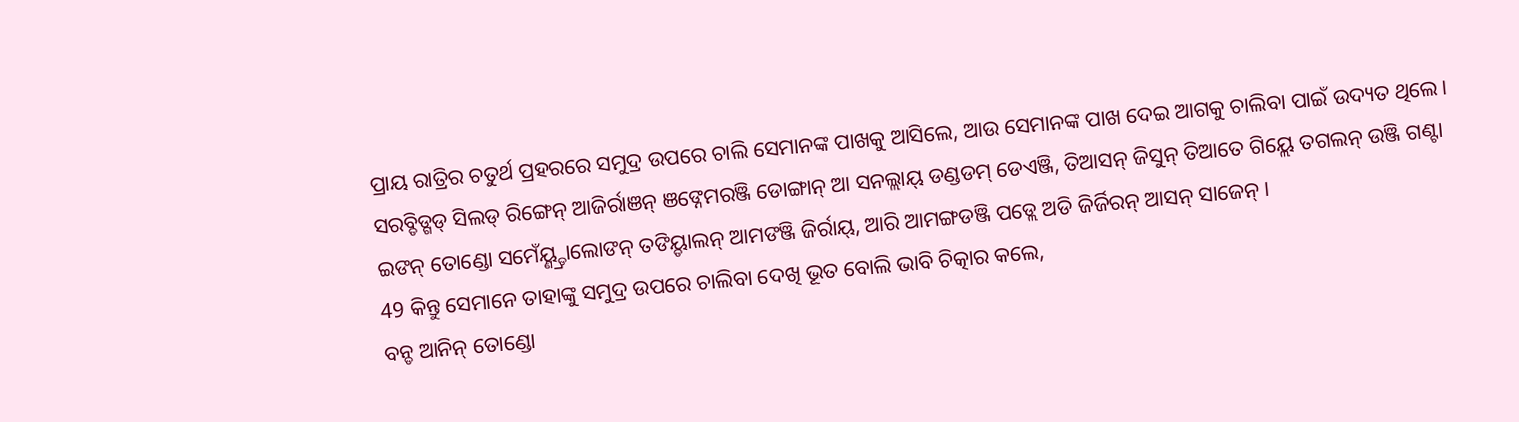ପ୍ରାୟ ରାତ୍ରିର ଚତୁର୍ଥ ପ୍ରହରରେ ସମୁଦ୍ର ଉପରେ ଚାଲି ସେମାନଙ୍କ ପାଖକୁ ଆସିଲେ, ଆଉ ସେମାନଙ୍କ ପାଖ ଦେଇ ଆଗକୁ ଚାଲିବା ପାଇଁ ଉଦ୍ୟତ ଥିଲେ।
ସରବ୍ଡିଡ୍ଗଡ୍ ସିଲଡ୍ ରିଙ୍ଗେନ୍ ଆଜିର୍ରାଞନ୍ ଞଙ୍ନେମରଞ୍ଜି ଡୋଙ୍ଗାନ୍ ଆ ସନଲ୍ଲାୟ୍ ଡଣ୍ଡଡମ୍ ଡେଏଞ୍ଜି, ତିଆସନ୍ ଜିସୁନ୍ ତିଆତେ ଗିୟ୍ଲେ ତଗଲନ୍ ଉଞ୍ଜି ଗଣ୍ଟା ଇଙନ୍ ତୋଣ୍ଡୋ ସମେଁୟ୍ଣ୍ଡ୍ରାଲୋଙନ୍ ତଙିୟ୍ଡାଲନ୍ ଆମଙଞ୍ଜି ଜିର୍ରାୟ୍, ଆରି ଆମଙ୍ଗଡଞ୍ଜି ପଡ୍ଲେ ଅଡି ଜିର୍ଜିରନ୍ ଆସନ୍ ସାଜେନ୍ ।
49 କିନ୍ତୁ ସେମାନେ ତାହାଙ୍କୁ ସମୁଦ୍ର ଉପରେ ଚାଲିବା ଦେଖି ଭୂତ ବୋଲି ଭାବି ଚିତ୍କାର କଲେ,
ବନ୍ଡ ଆନିନ୍ ତୋଣ୍ଡୋ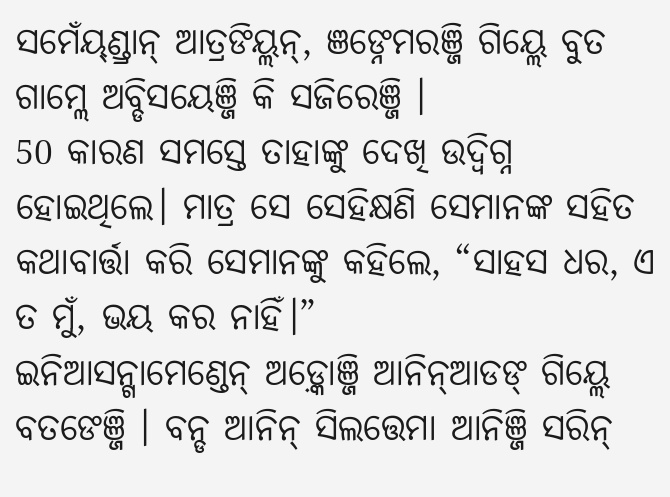ସମେଁୟ୍ଣ୍ଡ୍ରାନ୍ ଆତ୍ରଙିୟ୍ଲନ୍, ଞଙ୍ନେମରଞ୍ଜି ଗିୟ୍ଲେ ବୁତ ଗାମ୍ଲେ ଅବ୍ଡିସୟେଞ୍ଜି କି ସଜିରେଞ୍ଜି ।
50 କାରଣ ସମସ୍ତେ ତାହାଙ୍କୁ ଦେଖି ଉଦ୍ବିଗ୍ନ ହୋଇଥିଲେ। ମାତ୍ର ସେ ସେହିକ୍ଷଣି ସେମାନଙ୍କ ସହିତ କଥାବାର୍ତ୍ତା କରି ସେମାନଙ୍କୁ କହିଲେ, “ସାହସ ଧର, ଏ ତ ମୁଁ, ଭୟ କର ନାହିଁ।”
ଇନିଆସନ୍ଗାମେଣ୍ଡେନ୍ ଅଡ଼୍କୋଞ୍ଜି ଆନିନ୍ଆଡଙ୍ ଗିୟ୍ଲେ ବତଙେଞ୍ଜି । ବନ୍ଡ ଆନିନ୍ ସିଲତ୍ତେମା ଆନିଞ୍ଜି ସରିନ୍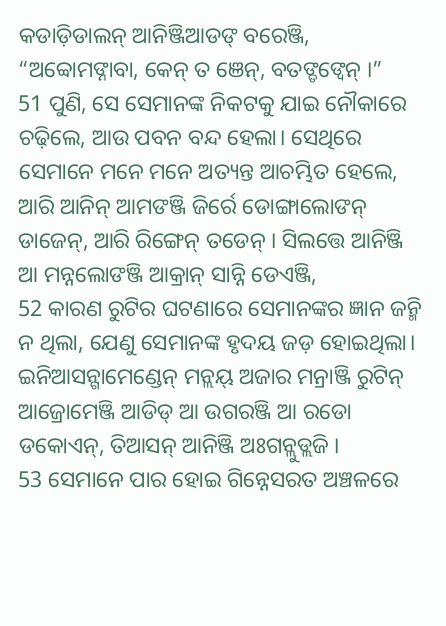କଡାଡ଼ିଡାଲନ୍ ଆନିଞ୍ଜିଆଡଙ୍ ବରେଞ୍ଜି, “ଅବ୍ବୋମଙ୍ନାବା, କେନ୍ ତ ଞେନ୍, ବତଙ୍ଡଙ୍ବେନ୍ ।”
51 ପୁଣି, ସେ ସେମାନଙ୍କ ନିକଟକୁ ଯାଇ ନୌକାରେ ଚଢ଼ିଲେ, ଆଉ ପବନ ବନ୍ଦ ହେଲା। ସେଥିରେ ସେମାନେ ମନେ ମନେ ଅତ୍ୟନ୍ତ ଆଚମ୍ଭିତ ହେଲେ,
ଆରି ଆନିନ୍ ଆମଙଞ୍ଜି ଜିର୍ରେ ଡୋଙ୍ଗାଲୋଙନ୍ ଡାଜେନ୍, ଆରି ରିଙ୍ଗେନ୍ ତଡେନ୍ । ସିଲତ୍ତେ ଆନିଞ୍ଜି ଆ ମନ୍ନଲୋଙଞ୍ଜି ଆକ୍ରାନ୍ ସାନ୍ନି ଡେଏଞ୍ଜି,
52 କାରଣ ରୁଟିର ଘଟଣାରେ ସେମାନଙ୍କର ଜ୍ଞାନ ଜନ୍ମି ନ ଥିଲା, ଯେଣୁ ସେମାନଙ୍କ ହୃଦୟ ଜଡ଼ ହୋଇଥିଲା।
ଇନିଆସନ୍ଗାମେଣ୍ଡେନ୍ ମନ୍ଲୟ୍ ଅଜାର ମନ୍ରାଞ୍ଜି ରୁଟିନ୍ ଆଜ୍ରୋମେଞ୍ଜି ଆଡିଡ୍ ଆ ଉଗରଞ୍ଜି ଆ ରଡୋ ଡକୋଏନ୍, ତିଆସନ୍ ଆନିଞ୍ଜି ଅଃଗନ୍ଲୁଡ୍ଲଜି ।
53 ସେମାନେ ପାର ହୋଇ ଗିନ୍ନେସରତ ଅଞ୍ଚଳରେ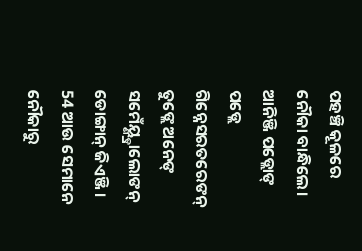ପହଞ୍ଚି କୂଳରେ ନୌକା ବାନ୍ଧିଲେ।
ଆନିଞ୍ଜି ପଡ୍ଲୋଙ୍ ପଡ୍ଲେ ଗିନ୍ନେସରତରେଙନ୍ ତୁଙ୍ଲେ ଅନେଙ୍ ସମେଁୟ୍ଣ୍ଡ୍ରାଲୋଙନ୍ ଡୋଙ୍ଗାନ୍ ଜିଏଞ୍ଜି ।
54 ଆଉ ସେମାନେ ନୌକାରୁ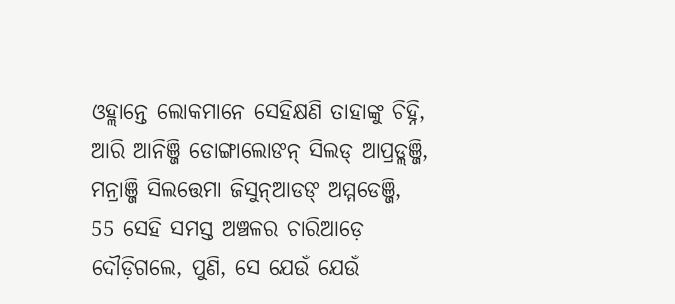ଓହ୍ଲାନ୍ତେ ଲୋକମାନେ ସେହିକ୍ଷଣି ତାହାଙ୍କୁ ଚିହ୍ନି,
ଆରି ଆନିଞ୍ଜି ଡୋଙ୍ଗାଲୋଙନ୍ ସିଲଡ୍ ଆପ୍ରଡ୍ଲଞ୍ଜି, ମନ୍ରାଞ୍ଜି ସିଲତ୍ତେମା ଜିସୁନ୍ଆଡଙ୍ ଅମ୍ମଡେଞ୍ଜି,
55 ସେହି ସମସ୍ତ ଅଞ୍ଚଳର ଚାରିଆଡ଼େ ଦୌଡ଼ିଗଲେ, ପୁଣି, ସେ ଯେଉଁ ଯେଉଁ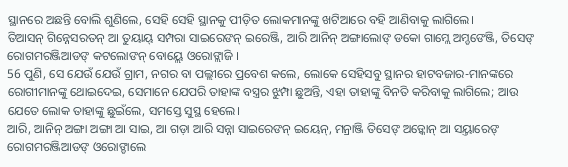ସ୍ଥାନରେ ଅଛନ୍ତି ବୋଲି ଶୁଣିଲେ, ସେହି ସେହି ସ୍ଥାନକୁ ପୀଡ଼ିତ ଲୋକମାନଙ୍କୁ ଖଟିଆରେ ବହି ଆଣିବାକୁ ଲାଗିଲେ।
ତିଆସନ୍ ଗିନ୍ନେସରତନ୍ ଆ ତୁୟାୟ୍ ସମ୍ପରା ସାଇରେଙନ୍ ଇରେଞ୍ଜି, ଆରି ଆନିନ୍ ଅଙ୍ଗାଲୋଙ୍ ଡକୋ ଗାମ୍ଲେ ଅମ୍ଡଙେଞ୍ଜି, ତିସେଙ୍ ରୋଗମରଞ୍ଜିଆଡଙ୍ କଟଲୋଙନ୍ ବୋୟ୍ଲେ ଓରୋଙ୍ଲାଜି ।
56 ପୁଣି, ସେ ଯେଉଁ ଯେଉଁ ଗ୍ରାମ, ନଗର ବା ପଲ୍ଲୀରେ ପ୍ରବେଶ କଲେ, ଲୋକେ ସେହିସବୁ ସ୍ଥାନର ହାଟବଜାର-ମାନଙ୍କରେ ରୋଗୀମାନଙ୍କୁ ଥୋଇଦେଇ, ସେମାନେ ଯେପରି ତାହାଙ୍କ ବସ୍ତ୍ରର ଝୁମ୍ପା ଛୁଅନ୍ତି, ଏହା ତାହାଙ୍କୁ ବିନତି କରିବାକୁ ଲାଗିଲେ; ଆଉ ଯେତେ ଲୋକ ତାହାଙ୍କୁ ଛୁଇଁଲେ, ସମସ୍ତେ ସୁସ୍ଥ ହେଲେ।
ଆରି, ଆନିନ୍ ଅଙ୍ଗା ଅଙ୍ଗା ଆ ସାଇ, ଆ ଗଡ଼ା ଆରି ସନ୍ନା ସାଇରେଙନ୍ ଇୟେନ୍, ମନ୍ରାଞ୍ଜି ତିସେଙ୍ ଅଡ଼୍କୋନ୍ ଆ ସୟ୍ତାରେଙ୍ ରୋଗମରଞ୍ଜିଆଡଙ୍ ଓରୋଙ୍ଡାଲେ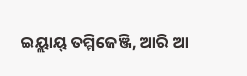ଇୟ୍ଲାୟ୍ ତମ୍ମିଜେଞ୍ଜି, ଆରି ଆ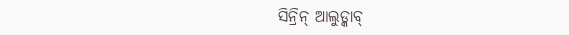ସିନ୍ରିନ୍ ଆଲୁଡ୍କାବ୍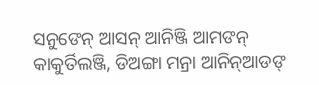ସନୁଙେନ୍ ଆସନ୍ ଆନିଞ୍ଜି ଆମଙନ୍ କାକୁର୍ତିଲଞ୍ଜି, ଡିଅଙ୍ଗା ମନ୍ରା ଆନିନ୍ଆଡଙ୍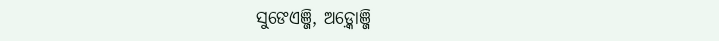ସୁଙେଏଞ୍ଜି, ଅଡ଼୍କୋଞ୍ଜି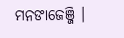ମନଙାଜେଞ୍ଜି ।